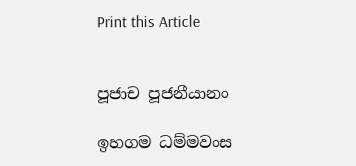Print this Article


පූජාච පූජනීයානං

ඉහගම ධම්මවංස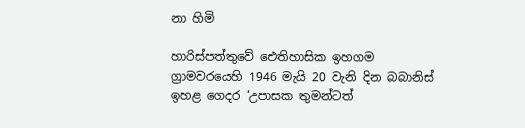නා හිමි

හාරිස්පත්තුවේ ඓතිහාසික ඉහගම ග්‍රාමවරයෙහි 1946 මැයි 20 වැනි දින බබානිස් ඉහළ ගෙදර ‘උපාසක තුමන්ටත්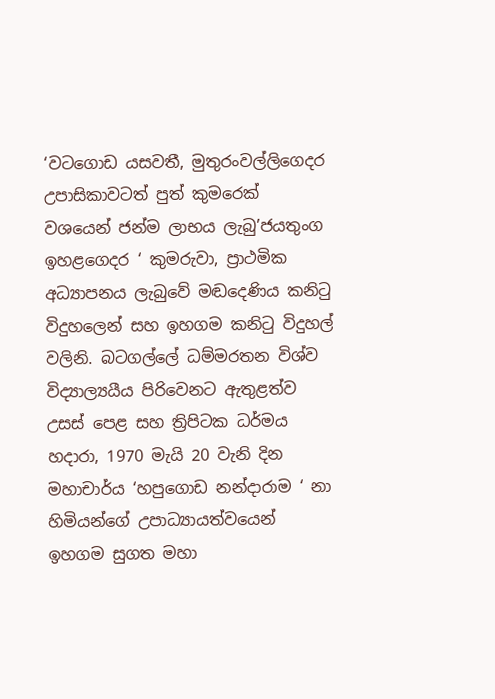‘වටගොඩ යසවතී, මුතුරංවල්ලිගෙදර උපාසිකාවටත් පුත් කුමරෙක් වශයෙන් ජන්ම ලාභය ලැබු’ජයතුංග ඉහළගෙදර ‘ කුමරුවා, ප්‍රාථමික අධ්‍යාපනය ලැබුවේ මඬදෙණිය කනිටු විදුහලෙන් සහ ඉහගම කනිටු විදුහල් වලිනි. බටගල්ලේ ධම්මරතන විශ්ව විද්‍යාල්‍යයීය පිරිවෙනට ඇතුළත්ව උසස් පෙළ සහ ත්‍රිපිටක ධර්මය හදාරා, 1970 මැයි 20 වැනි දින මහාචාර්ය ‘හපුගොඩ නන්දාරාම ‘ නා හිමියන්ගේ උපාධ්‍යායත්වයෙන් ඉහගම සුගත මහා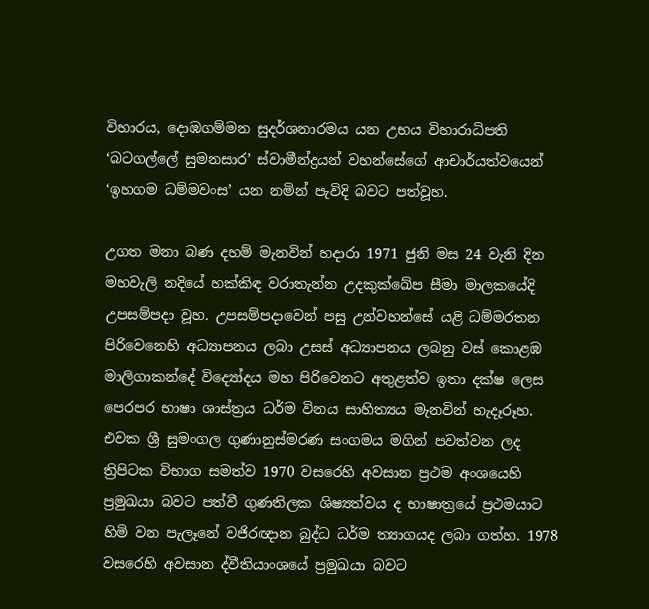විහාරය, දොඹගම්මන සුදර්ශනාරමය යන උභය විහාරාධිපති ‘බටගල්ලේ සුමනසාර’ ස්වාමීන්ද්‍රයන් වහන්සේගේ ආචාර්යත්වයෙන් ‘ඉහගම ධම්මවංස’ යන නමින් පැවිදි බවට පත්වූහ.

උගත මනා බණ දහම් මැනවින් හදාරා 1971 ජුනි මස 24 වැනි දින මහවැලි නදියේ හක්කිඳ වරාතැන්න උදකුක්ඛේප සීමා මාලකයේදි උපසම්පදා වූහ. උපසම්පදාවෙන් පසු උන්වහන්සේ යළි ධම්මරතන පිරිවෙනෙහි අධ්‍යාපනය ලබා උසස් අධ්‍යාපනය ලබනු වස් කොළඹ මාලිගාකන්දේ විද්‍යෝදය මහ පිරිවෙනට අතුළත්ව ඉතා දක්ෂ ලෙස පෙරපර භාෂා ශාස්ත්‍රය ධර්ම විනය සාහිත්‍යය මැනවින් හැදෑරූහ. එවක ශ්‍රී සුමංගල ගුණානුස්මරණ සංගමය මගින් පවත්වන ලද ත්‍රිපිටක විභාග සමත්ව 1970 වසරෙහි අවසාන ප්‍රථම අංශයෙහි ප්‍රමුඛයා බවට පත්වී ගුණතිලක ශිෂ්‍යත්වය ද භාෂාත්‍රයේ ප්‍රථමයාට හිමි වන පැලෑනේ වජිරඥාන බුද්ධ ධර්ම ත්‍යාගයද ලබා ගත්හ. 1978 වසරෙහි අවසාන ද්වීතියාංශයේ ප්‍රමුඛයා බවට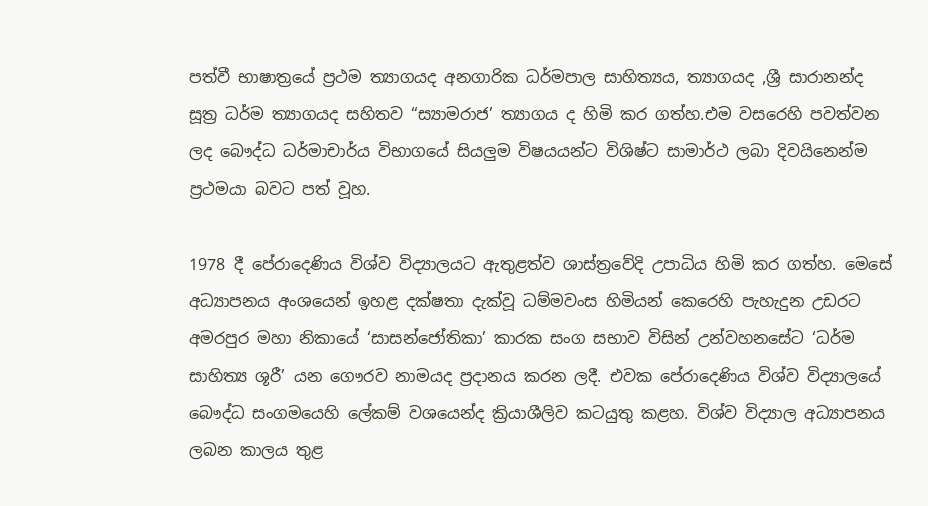පත්වී භාෂාත්‍රයේ ප්‍රථම ත්‍යාගයද අනගාරික ධර්මපාල සාහිත්‍යය, ත්‍යාගයද ,ශ්‍රී සාරානන්ද සූත්‍ර ධර්ම ත්‍යාගයද සහිතව “ස්‍යාමරාජ’ ත්‍යාගය ද හිමි කර ගත්හ.එම වසරෙහි පවත්වන ලද බෞද්ධ ධර්මාචාර්ය විභාගයේ සියලුම විෂයයන්ට විශිෂ්ට සාමාර්ථ ලබා දිවයිනෙන්ම ප්‍රථමයා බවට පත් වූහ.

1978 දී පේරාදෙණිය විශ්ව විද්‍යාලයට ඇතුළත්ව ශාස්ත්‍රවේදි උපාධිය හිමි කර ගත්හ. මෙසේ අධ්‍යාපනය අංශයෙන් ඉහළ දක්ෂතා දැක්වූ ධම්මවංස හිමියන් කෙරෙහි පැහැදුන උඩරට අමරපුර මහා නිකායේ ‘සාසන්ජෝතිකා’ කාරක සංග සභාව විසින් උන්වහනසේට ‘ධර්ම සාහිත්‍ය ශූරී’ යන ගෞරව නාමයද ප්‍රදානය කරන ලදී. එවක පේරාදෙණිය විශ්ව විද්‍යාලයේ බෞද්ධ සංගමයෙහි ලේකම් වශයෙන්ද ක්‍රියාශීලිව කටයුතු කළහ. විශ්ව විද්‍යාල අධ්‍යාපනය ලබන කාලය තුළ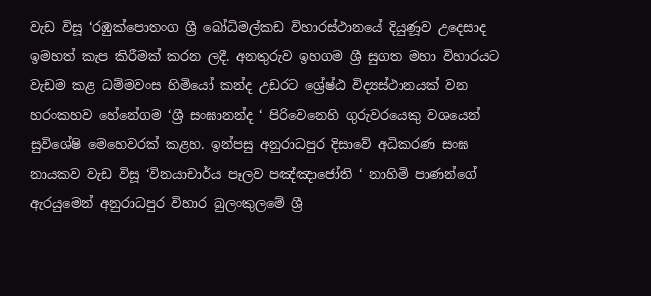වැඩ විසූ ‘රඹුක්පොතංග ශ්‍රී බෝධිමල්කඩ විහාරස්ථානයේ දියුණූව උදෙසාද ඉමහත් කැප කිරීමක් කරන ලදී. අනතුරුව ඉහගම ශ්‍රී සුගත මහා විහාරයට වැඩම කළ ධම්මවංස හිමියෝ කන්ද උඩරට ශ්‍රේෂ්ඨ විද්‍යස්ථානයක් වන හරංකහව හේනේගම ‘ශ්‍රී සංඝානන්ද ‘ පිරිවෙනෙහි ගුරුවරයෙකු වශයෙන් සුවිශේෂි මෙහෙවරක් කළහ. ඉන්පසු අනුරාධපුර දිසාවේ අධිකරණ සංඝ නායකව වැඩ විසූ ‘විනයාචාර්ය පෑලව පඤ්ඤාජෝති ‘ නාහිමි පාණන්ගේ ඇරයුමෙන් අනුරාධපුර විහාර බුලංකුලමේ ශ්‍රී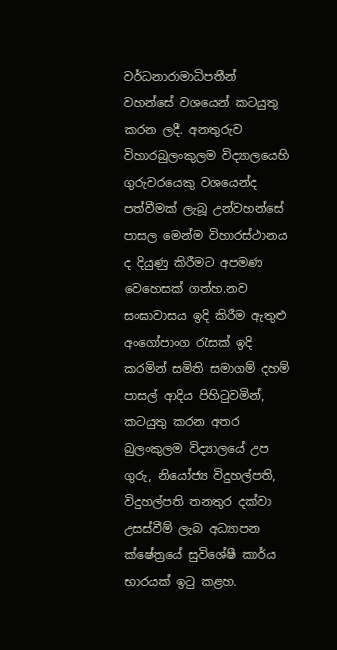වර්ධනාරාමාධිපතීන් වහන්සේ වශයෙන් කටයුතු කරන ලදී. අනතුරුව විහාරබුලංකුලම විද්‍යාලයෙහි ගුරුවරයෙකු වශයෙන්ද පත්වීමක් ලැබූ උන්වහන්සේ පාසල මෙන්ම විහාරස්ථානය ද දියුණු කිරීමට අපමණ වෙහෙසක් ගත්හ.නව සංඝාවාසය ඉදි කිරීම ඇතුළු අංගෝපාංග රැසක් ඉදි කරමින් සමිති සමාගම් දහම් පාසල් ආදිය පිහිටුවමින්, කටයුතු කරන අතර බුලංකුලම විද්‍යාලයේ උප ගුරු, නියෝජ්‍ය විදුහල්පති, විදුහල්පති තනතුර දක්වා උසස්වීම් ලැබ අධ්‍යාපන ක්ෂේත්‍රයේ සුවිශේෂී කාර්ය භාරයක් ඉටු කළහ.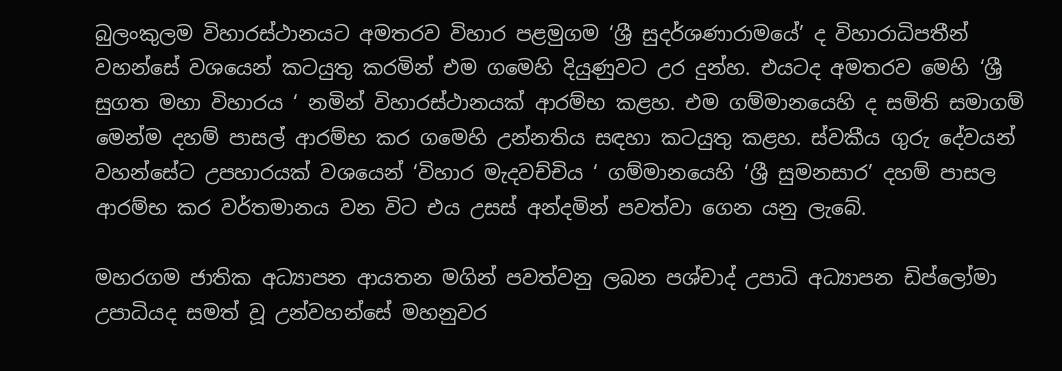බුලංකුලම විහාරස්ථානයට අමතරව විහාර පළමුගම ‘ශ්‍රී සුදර්ශණාරාමයේ’ ද විහාරාධිපතීන් වහන්සේ වශයෙන් කටයුතු කරමින් එම ගමෙහි දියුණුවට උර දුන්හ. එයටද අමතරව මෙහි ‘ශ්‍රී සුගත මහා විහාරය ‘ නමින් විහාරස්ථානයක් ආරම්භ කළහ. එම ගම්මානයෙහි ද සමිති සමාගම් මෙන්ම දහම් පාසල් ආරම්භ කර ගමෙහි උන්නතිය සඳහා කටයුතු කළහ. ස්වකීය ගුරු දේවයන් වහන්සේට උපහාරයක් වශයෙන් ‘විහාර මැදවච්චිය ‘ ගම්මානයෙහි ‘ශ්‍රී සුමනසාර’ දහම් පාසල ආරම්භ කර වර්තමානය වන විට එය උසස් අන්දමින් පවත්වා ගෙන යනු ලැබේ.

මහරගම ජාතික අධ්‍යාපන ආයතන මගින් පවත්වනු ලබන පශ්චාද් උපාධි අධ්‍යාපන ඩිප්ලෝමා උපාධියද සමත් වූ උන්වහන්සේ මහනුවර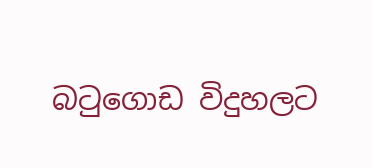බටුගොඩ විදුහලට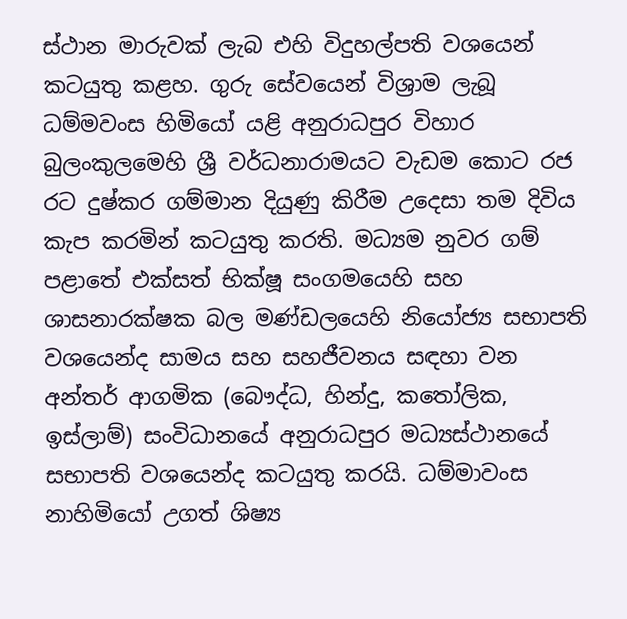ස්ථාන මාරුවක් ලැබ එහි විදුහල්පති වශයෙන් කටයුතු කළහ. ගුරු සේවයෙන් විශ්‍රාම ලැබූ ධම්මවංස හිමියෝ යළි අනුරාධපුර විහාර බුලංකුලමෙහි ශ්‍රී වර්ධනාරාමයට වැඩම කොට රජ රට දුෂ්කර ගම්මාන දියුණු කිරීම උදෙසා තම දිවිය කැප කරමින් කටයුතු කරති. මධ්‍යම නුවර ගම් පළාතේ එක්සත් භික්ෂූ සංගමයෙහි සහ ශාසනාරක්ෂක බල මණ්ඩලයෙහි නියෝජ්‍ය සභාපති වශයෙන්ද සාමය සහ සහජීවනය සඳහා වන අන්තර් ආගමික (බෞද්ධ, හින්දු, කතෝලික, ඉස්ලාම්) සංවිධානයේ අනුරාධපුර මධ්‍යස්ථානයේ සභාපති වශයෙන්ද කටයුතු කරයි. ධම්මාවංස නාහිමියෝ උගත් ශිෂ්‍ය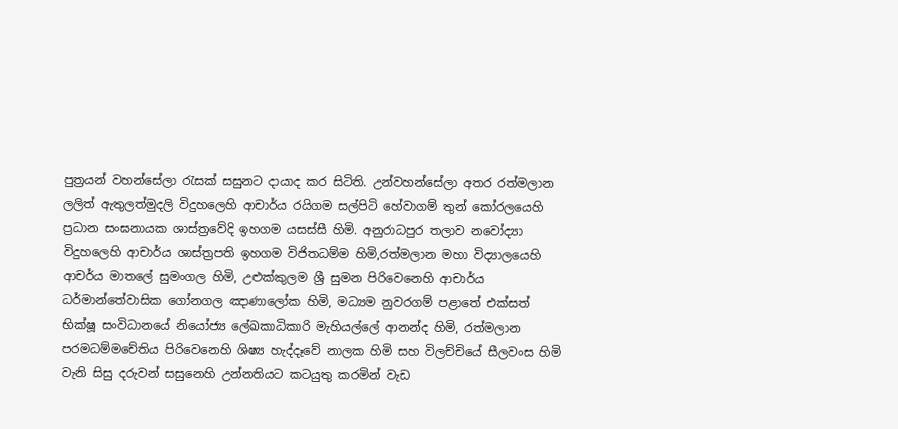පුත්‍රයන් වහන්සේලා රැසක් සසුනට දායාද කර සිටිති. උන්වහන්සේලා අතර රත්මලාන ලලිත් ඇතුලත්මුදලි විදුහලෙහි ආචාර්ය රයිගම සල්පිටි හේවාගම් තුන් කෝරලයෙහි ප්‍රධාන සංඝනායක ශාස්ත්‍රවේදි ඉහගම යසස්සී හිමි. අනුරාධපුර තලාව නවෝද්‍යා විදුහලෙහි ආචාර්ය ශාස්ත්‍රපති ඉහගම විජිතධම්ම හිමි,රත්මලාන මහා විද්‍යාලයෙහි ආචර්ය මාතලේ සුමංගල හිමි, උළුක්කුලම ශ්‍රී සුමන පිරිවෙනෙහි ආචාර්ය ධර්මාන්තේවාසික ගෝනගල ඤාණාලෝක හිමි, මධ්‍යම නුවරගම් පළාතේ එක්සත් භික්ෂූ සංවිධානයේ නියෝජ්‍ය ලේඛකාධිකාරි මැහියල්ලේ ආනන්ද හිමි, රත්මලාන පරමධම්මචේතිය පිරිවෙනෙහි ශිෂ්‍ය හැද්දෑවේ නාලක හිමි සහ විලච්චියේ සීලවංස හිමි වැනි සිසු දරුවන් සසුනෙහි උන්නතියට කටයුතු කරමින් වැඩ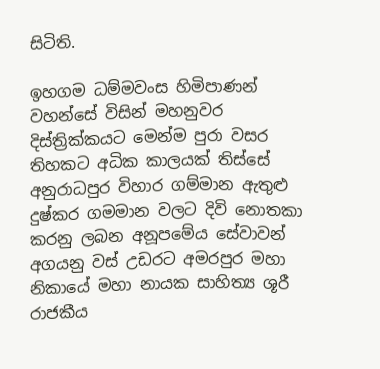සිටිති.

ඉහගම ධම්මවංස හිමිපාණන් වහන්සේ විසින් මහනුවර දිස්ත්‍රික්කයට මෙන්ම පුරා වසර තිහකට අධික කාලයක් තිස්සේ අනුරාධපුර විහාර ගම්මාන ඇතුළු දුෂ්කර ගමමාන වලට දිවි නොතකා කරනු ලබන අනූපමේය සේවාවන් අගයනු වස් උඩරට අමරපුර මහා නිකායේ මහා නායක සාහිත්‍ය ශූරී රාජකීය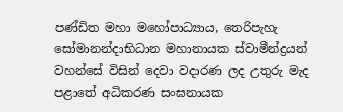පණ්ඩිත මහා මහෝපාධ්‍යාය, තෙරිපැහැ සෝමානන්දාභිධාන මහානායක ස්වාමීන්ද්‍රයන් වහන්සේ විසින් දෙවා වදාරණ ලද උතුරු මැද පළාතේ අධිකරණ සංඝනායක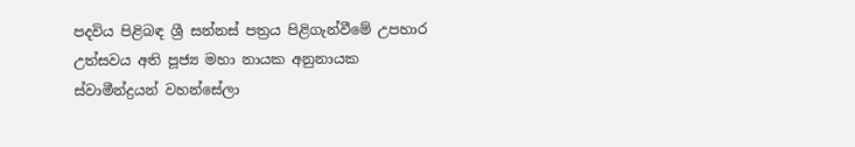පදවිය පිළිබඳ ශ්‍රී සන්නස් පත්‍රය පිළිගැන්වීමේ උපහාර උත්සවය අති පූජ්‍ය මහා නායක අනුනායක ස්වාමීන්ද්‍රයන් වහන්සේලා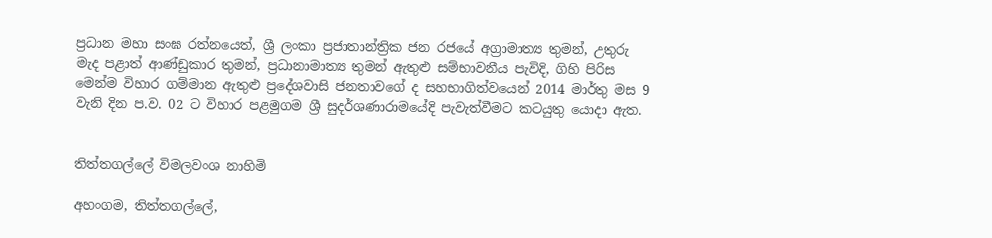ප්‍රධාන මහා සංඝ රත්නයෙත්, ශ්‍රී ලංකා ප්‍රජාතාන්ත්‍රික ජන රජයේ අග්‍රාමාත්‍ය තුමන්, උතුරු මැද පළාත් ආණ්ඩුකාර තුමන්, ප්‍රධානාමාත්‍ය තුමන් ඇතුළු සම්භාවනීය පැවිදි, ගිහි පිරිස මෙන්ම විහාර ගම්මාන ඇතුළු ප්‍රදේශවාසි ජනතාවගේ ද සහභාගිත්වයෙන් 2014 මාර්තු මස 9 වැනි දින ප.ව. 02 ට විහාර පළමුගම ශ්‍රී සුදර්ශණාරාමයේදි පැවැත්වීමට කටයුතු යොදා ඇත.


තිත්තගල්ලේ විමලවංශ නාහිමි

අහංගම, තිත්තගල්ලේ,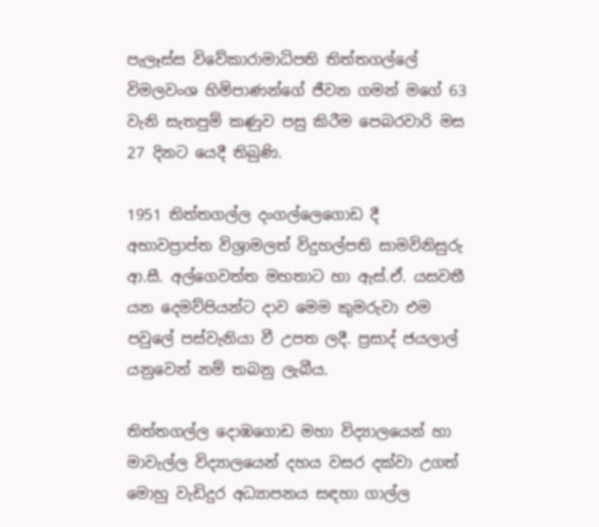පැලෑස්ස විවේකාරාමාධිපති තිත්තගල්ලේ විමලවංශ හිමිපාණන්ගේ ජීවන ගමන් මගේ 63 වැනි සැතපුම් කණුව පසු කිරීම පෙබරවාරි මස 27 දිනට යෙදී තිබුණි.

1951 තිත්තගල්ල දංගල්ලෙගොඩ දී අභාවප්‍රාප්ත විශ්‍රාමලත් විදුහල්පති සාමවිනිසුරු ආ.සී. අල්ගෙවත්ත මහතාට හා ඇස්.ඒ. යසවතී යන දෙමව්පියන්ට දාව මෙම කුමරුවා එම පවුලේ පස්වැනියා වී උපත ලදී. ප්‍රසාද් ජයලාල් යනුවෙන් නම් තබනු ලැබීය.

තිත්තගල්ල දොඹගොඩ මහා විද්‍යාලයෙන් හා මාවැල්ල විද්‍යාලයෙන් දහය වසර දක්වා උගත් මොහු වැඩිදුර අධ්‍යාපනය සඳහා ගාල්ල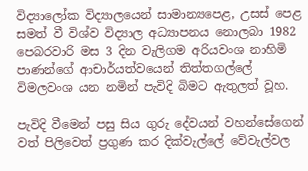විද්‍යාලෝක විද්‍යාලයෙන් සාමාන්‍යපෙළ, උසස් පෙළ සමත් වී විශ්ව විද්‍යාල අධ්‍යාපනය නොලබා 1982 පෙබරවාරි මස 3 දින වැලිගම අරියවංශ නාහිමි පාණන්ගේ ආචාර්යත්වයෙන් තිත්තගල්ලේ විමලවංශ යන නමින් පැවිදි බිමට ඇතුලත් වූහ.

පැවිදි වීමෙන් පසු සිය ගුරු දේවයන් වහන්සේගෙන් වත් පිලිවෙත් ප්‍රගුණ කර දික්වැල්ලේ වේවැල්වල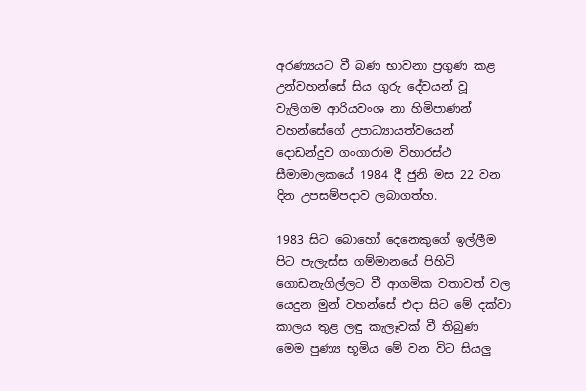අරණ්‍යයට වී බණ භාවනා ප්‍රගුණ කළ උන්වහන්සේ සිය ගුරු දේවයන් වූ වැලිගම ආරියවංශ නා හිමිපාණන් වහන්සේගේ උපාධ්‍යායත්වයෙන් දොඩන්දුව ගංගාරාම විහාරස්ථ සීමාමාලකයේ 1984 දී ජුනි මස 22 වන දින උපසම්පදාව ලබාගත්හ.

1983 සිට බොහෝ දෙනෙකුගේ ඉල්ලීම පිට පැලැස්ස ගම්මානයේ පිහිටි ගොඩනැගිල්ලට වී ආගමික වතාවත් වල යෙදුන මුන් වහන්සේ එදා සිට මේ දක්වා කාලය තුළ ලඳු කැලෑවක් වී තිබුණ මෙම පුණ්‍ය භූමිය මේ වන විට සියලු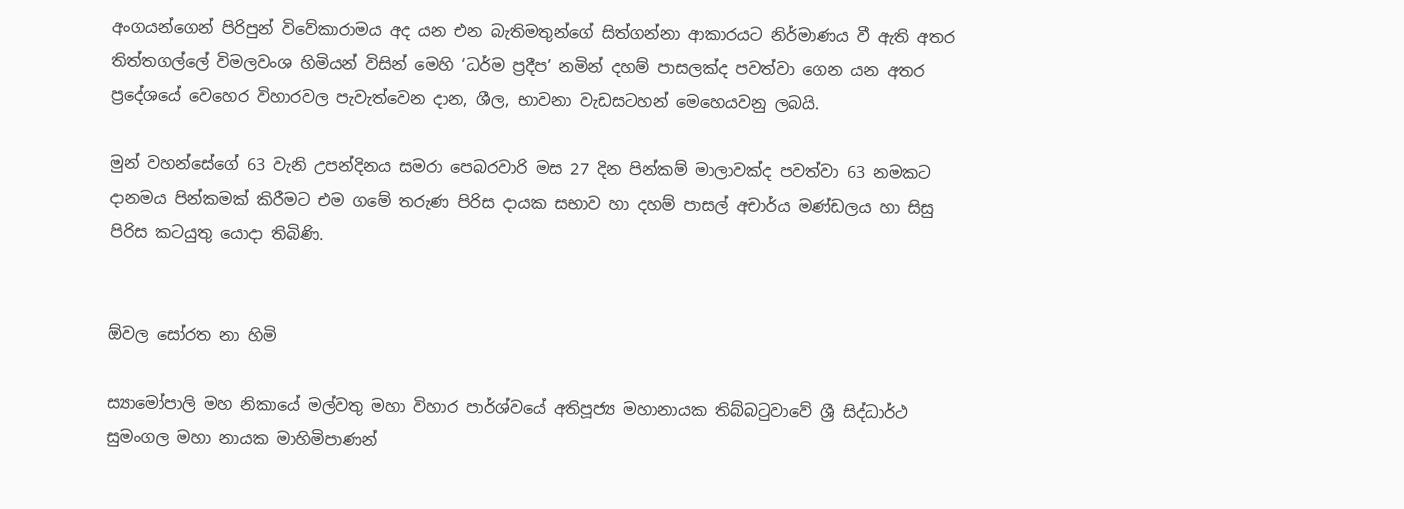අංගයන්ගෙන් පිරිපුන් විවේකාරාමය අද යන එන බැතිමතුන්ගේ සිත්ගන්නා ආකාරයට නිර්මාණය වී ඇති අතර තිත්තගල්ලේ විමලවංශ හිමියන් විසින් මෙහි ‘ධර්ම ප්‍රදීප’ නමින් දහම් පාසලක්ද පවත්වා ගෙන යන අතර ප්‍රදේශයේ වෙහෙර විහාරවල පැවැත්වෙන දාන, ශීල, භාවනා වැඩසටහන් මෙහෙයවනු ලබයි.

මුන් වහන්සේගේ 63 වැනි උපන්දිනය සමරා පෙබරවාරි මස 27 දින පින්කම් මාලාවක්ද පවත්වා 63 නමකට දානමය පින්කමක් කිරීමට එම ගමේ තරුණ පිරිස දායක සභාව හා දහම් පාසල් අචාර්ය මණ්ඩලය හා සිසු පිරිස කටයුතු යොදා තිබිණි.


ඕවල සෝරත නා හිමි

ස්‍යාමෝපාලි මහ නිකායේ මල්වතු මහා විහාර පාර්ශ්වයේ අතිපූජ්‍ය මහානායක තිබ්බටුවාවේ ශ්‍රී සිද්ධාර්ථ සුමංගල මහා නායක මාහිමිපාණන්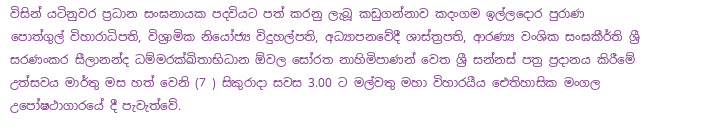විසින් යටිනුවර ප්‍රධාන සංඝනායක පදවියට පත් කරනු ලැබූ කඩුගන්නාව කදංගම ඉල්ලදොර පුරාණ පොත්ගුල් විහාරාධිපති, විශ්‍රාමික නියෝජ්‍ය විදුහල්පති, අධ්‍යාපනවේදී ශාස්ත්‍රපති, ආරණ්‍ය වංශික සංඝකීර්ති ශ්‍රී සරණංකර සීලානන්ද ධම්මරක්‍ඛිතාභිධාන ඕවල සෝරත නාහිමිපාණන් වෙත ශ්‍රී සන්නස් පත්‍ර ප්‍රදානය කිරීමේ උත්සවය මාර්තු මස හත් වෙනි (7 ) සිකුරාදා සවස 3.00 ට මල්වතු මහා විහාරයීය ඓතිහාසික මංගල උපෝෂථාගාරයේ දී පැවැත්වේ.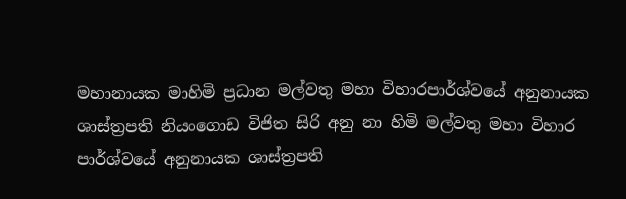මහානායක මාහිමි ප්‍රධාන මල්වතු මහා විහාරපාර්ශ්වයේ අනුනායක ශාස්ත්‍රපති නියංගොඩ විජිත සිරි අනු නා හිමි මල්වතු මහා විහාර පාර්ශ්වයේ අනුනායක ශාස්ත්‍රපති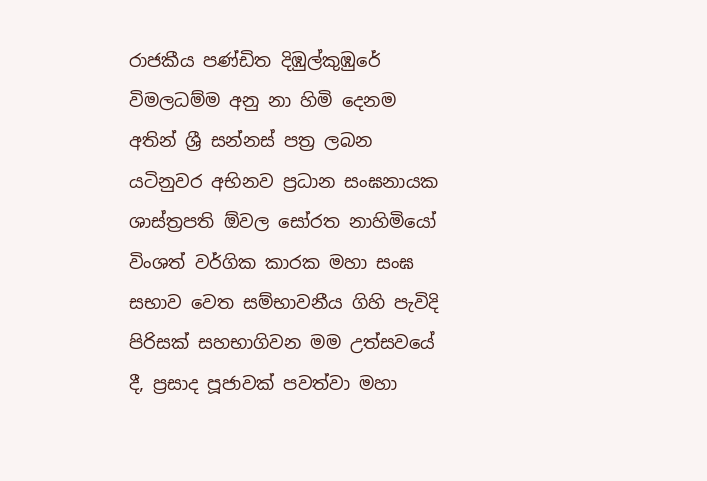රාජකීය පණ්ඩිත දිඹුල්කුඹුරේ විමලධම්ම අනු නා හිමි දෙනම අතින් ශ්‍රී සන්නස් පත්‍ර ලබන යටිනුවර අභිනව ප්‍රධාන සංඝනායක ශාස්ත්‍රපති ඕවල සෝරත නාහිමියෝ විංශත් වර්ගික කාරක මහා සංඝ සභාව වෙත සම්භාවනීය ගිහි පැවිදි පිරිසක් සහභාගිවන මම උත්සවයේ දී, ප්‍රසාද පූජාවක් පවත්වා මහා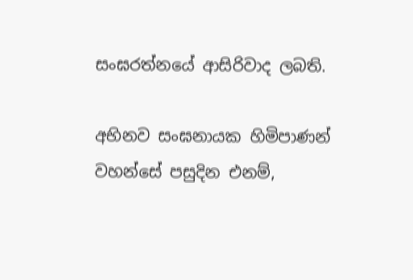සංඝරත්නයේ ආසිරිවාද ලබති.

අභිනව සංඝනායක හිමිපාණන් වහන්සේ පසුදින එනම්,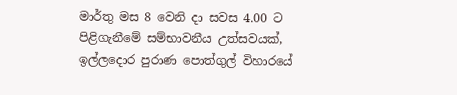මාර්තු මස 8 වෙනි දා සවස 4.00 ට පිළිගැනීමේ සම්භාවනීය උත්සවයක්, ඉල්ලදොර පුරාණ පොත්ගුල් විහාරයේ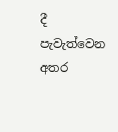දී පැවැත්වෙන අතර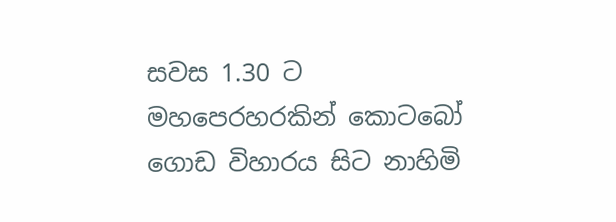සවස 1.30 ට මහපෙරහරකින් කොටබෝ ගොඩ විහාරය සිට නාහිමි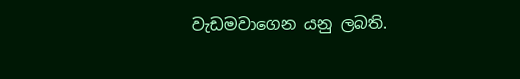වැඩමවාගෙන යනු ලබති.